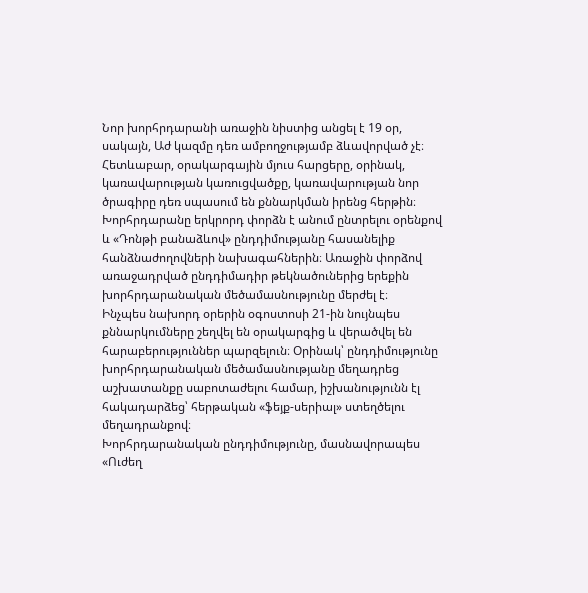Նոր խորհրդարանի առաջին նիստից անցել է 19 օր, սակայն, Աժ կազմը դեռ ամբողջությամբ ձևավորված չէ։ Հետևաբար, օրակարգային մյուս հարցերը, օրինակ, կառավարության կառուցվածքը, կառավարության նոր ծրագիրը դեռ սպասում են քննարկման իրենց հերթին։ Խորհրդարանը երկրորդ փորձն է անում ընտրելու օրենքով և «Դոնթի բանաձևով» ընդդիմությանը հասանելիք հանձնաժողովների նախագահներին։ Առաջին փորձով առաջադրված ընդդիմադիր թեկնածուներից երեքին խորհրդարանական մեծամասնությունը մերժել է։
Ինչպես նախորդ օրերին օգոստոսի 21-ին նույնպես քննարկումները շեղվել են օրակարգից և վերածվել են հարաբերություններ պարզելուն։ Օրինակ՝ ընդդիմությունը խորհրդարանական մեծամասնությանը մեղադրեց աշխատանքը սաբոտաժելու համար, իշխանությունն էլ հակադարձեց՝ հերթական «ֆեյք-սերիալ» ստեղծելու մեղադրանքով։
Խորհրդարանական ընդդիմությունը, մասնավորապես «Ուժեղ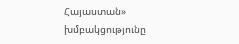Հայաստան» խմբակցությունը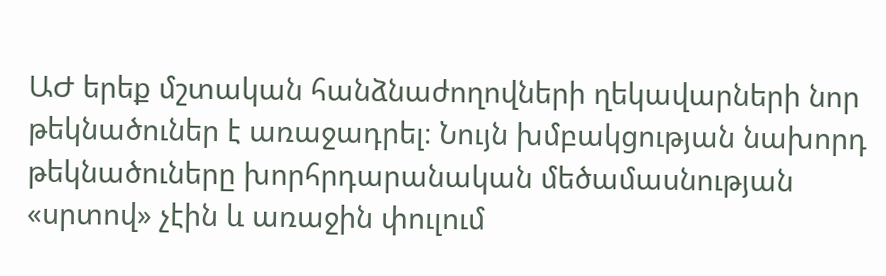ԱԺ երեք մշտական հանձնաժողովների ղեկավարների նոր թեկնածուներ է առաջադրել։ Նույն խմբակցության նախորդ թեկնածուները խորհրդարանական մեծամասնության «սրտով» չէին և առաջին փուլում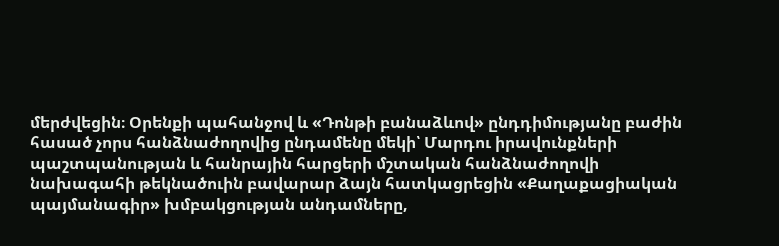մերժվեցին։ Օրենքի պահանջով և «Դոնթի բանաձևով» ընդդիմությանը բաժին հասած չորս հանձնաժողովից ընդամենը մեկի՝ Մարդու իրավունքների պաշտպանության և հանրային հարցերի մշտական հանձնաժողովի նախագահի թեկնածուին բավարար ձայն հատկացրեցին «Քաղաքացիական պայմանագիր» խմբակցության անդամները,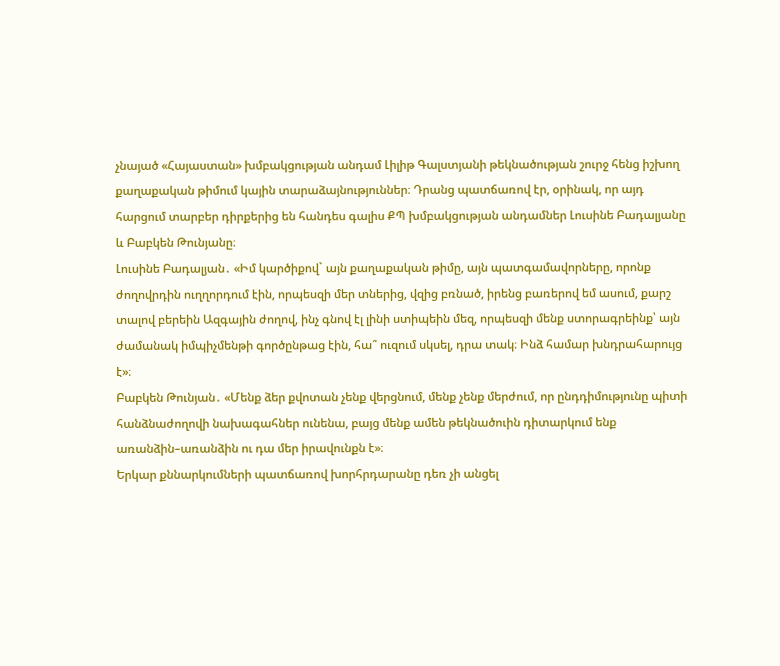չնայած «Հայաստան» խմբակցության անդամ Լիլիթ Գալստյանի թեկնածության շուրջ հենց իշխող քաղաքական թիմում կային տարաձայնություններ։ Դրանց պատճառով էր, օրինակ, որ այդ հարցում տարբեր դիրքերից են հանդես գալիս ՔՊ խմբակցության անդամներ Լուսինե Բադալյանը և Բաբկեն Թունյանը։
Լուսինե Բադալյան․ «Իմ կարծիքով` այն քաղաքական թիմը, այն պատգամավորները, որոնք ժողովրդին ուղղորդում էին, որպեսզի մեր տներից, վզից բռնած, իրենց բառերով եմ ասում, քարշ տալով բերեին Ազգային ժողով, ինչ գնով էլ լինի ստիպեին մեզ, որպեսզի մենք ստորագրեինք՝ այն ժամանակ իմպիչմենթի գործընթաց էին, հա՞ ուզում սկսել, դրա տակ։ Ինձ համար խնդրահարույց է»։
Բաբկեն Թունյան․ «Մենք ձեր քվոտան չենք վերցնում, մենք չենք մերժում, որ ընդդիմությունը պիտի հանձնաժողովի նախագահներ ունենա, բայց մենք ամեն թեկնածուին դիտարկում ենք առանձին–առանձին ու դա մեր իրավունքն է»։
Երկար քննարկումների պատճառով խորհրդարանը դեռ չի անցել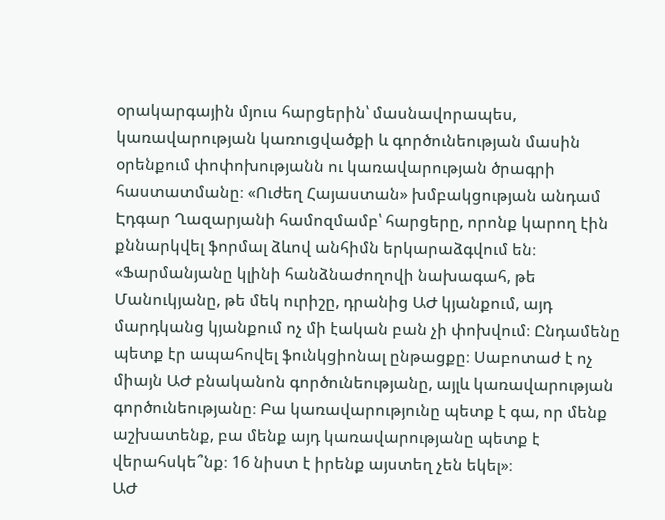օրակարգային մյուս հարցերին՝ մասնավորապես, կառավարության կառուցվածքի և գործունեության մասին օրենքում փոփոխությանն ու կառավարության ծրագրի հաստատմանը։ «Ուժեղ Հայաստան» խմբակցության անդամ Էդգար Ղազարյանի համոզմամբ՝ հարցերը, որոնք կարող էին քննարկվել ֆորմալ ձևով անհիմն երկարաձգվում են։
«Ֆարմանյանը կլինի հանձնաժողովի նախագահ, թե Մանուկյանը, թե մեկ ուրիշը, դրանից ԱԺ կյանքում, այդ մարդկանց կյանքում ոչ մի էական բան չի փոխվում։ Ընդամենը պետք էր ապահովել ֆունկցիոնալ ընթացքը։ Սաբոտաժ է ոչ միայն ԱԺ բնականոն գործունեությանը, այլև կառավարության գործունեությանը։ Բա կառավարությունը պետք է գա, որ մենք աշխատենք, բա մենք այդ կառավարությանը պետք է վերահսկե՞նք։ 16 նիստ է իրենք այստեղ չեն եկել»։
ԱԺ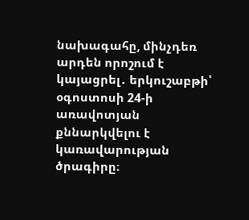նախագահը, մինչդեռ արդեն որոշում է կայացրել․ երկուշաբթի՝ օգոստոսի 24-ի առավոտյան քննարկվելու է կառավարության ծրագիրը։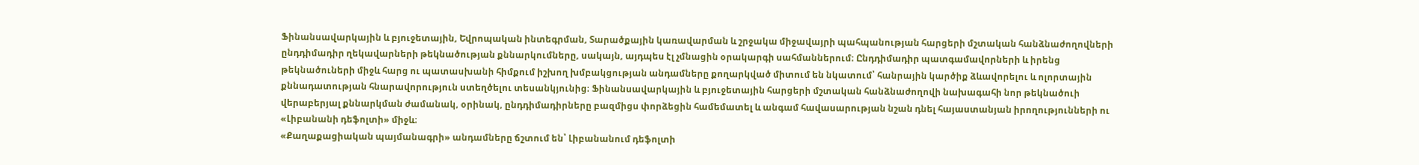Ֆինանսավարկային և բյուջետային, Եվրոպական ինտեգրման, Տարածքային կառավարման և շրջակա միջավայրի պահպանության հարցերի մշտական հանձնաժողովների ընդդիմադիր ղեկավարների թեկնածության քննարկումները, սակայն, այդպես էլ չմնացին օրակարգի սահմաններում։ Ընդդիմադիր պատգամավորների և իրենց թեկնածուների միջև հարց ու պատասխանի հիմքում իշխող խմբակցության անդամները քողարկված միտում են նկատում՝ հանրային կարծիք ձևավորելու և ոլորտային քննադատության հնարավորություն ստեղծելու տեսանկյունից։ Ֆինանսավարկային և բյուջետային հարցերի մշտական հանձնաժողովի նախագահի նոր թեկնածուի վերաբերյալ քննարկման ժամանակ, օրինակ, ընդդիմադիրները բազմիցս փորձեցին համեմատել և անգամ հավասարության նշան դնել հայաստանյան իրողությունների ու «Լիբանանի դեֆոլտի» միջև։
«Քաղաքացիական պայմանագրի» անդամները ճշտում են՝ Լիբանանում դեֆոլտի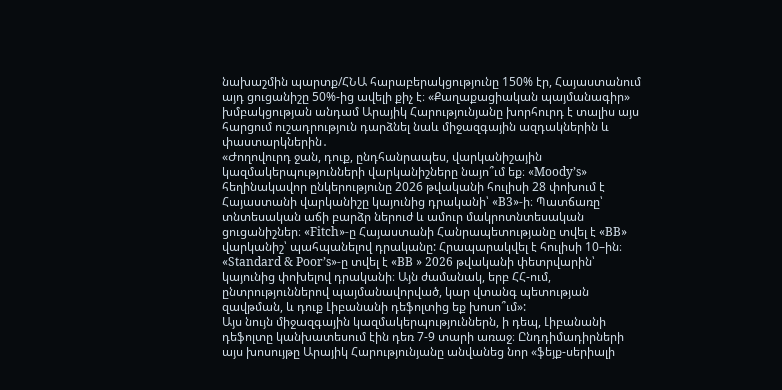նախաշմին պարտք/ՀՆԱ հարաբերակցությունը 150% էր, Հայաստանում այդ ցուցանիշը 50%-ից ավելի քիչ է։ «Քաղաքացիական պայմանագիր» խմբակցության անդամ Արայիկ Հարությունյանը խորհուրդ է տալիս այս հարցում ուշադրություն դարձնել նաև միջազգային ազդակներին և փաստարկներին․
«Ժողովուրդ ջան, դուք, ընդհանրապես, վարկանիշային կազմակերպությունների վարկանիշները նայո՞ւմ եք։ «Moody’s» հեղինակավոր ընկերությունը 2026 թվականի հուլիսի 28 փոխում է Հայաստանի վարկանիշը կայունից դրականի՝ «B3»-ի։ Պատճառը՝ տնտեսական աճի բարձր ներուժ և ամուր մակրոտնտեսական ցուցանիշներ։ «Fitch»-ը Հայաստանի Հանրապետությանը տվել է «BB» վարկանիշ՝ պահպանելով դրականը: Հրապարակվել է հուլիսի 10–ին։ «Standard & Poor’s»-ը տվել է «BB » 2026 թվականի փետրվարին՝ կայունից փոխելով դրականի։ Այն ժամանակ, երբ ՀՀ-ում, ընտրություններով պայմանավորված, կար վտանգ պետության զավթման, և դուք Լիբանանի դեֆոլտից եք խոսո՞ւմ»:
Այս նույն միջազգային կազմակերպություններն, ի դեպ, Լիբանանի դեֆոլտը կանխատեսում էին դեռ 7-9 տարի առաջ։ Ընդդիմադիրների այս խոսույթը Արայիկ Հարությունյանը անվանեց նոր «ֆեյք-սերիալի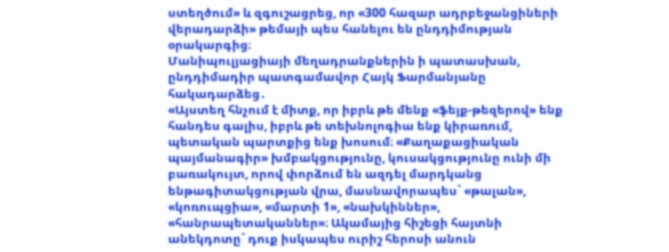ստեղծում» և զգուշացրեց, որ «300 հազար ադրբեջանցիների վերադարձի» թեմայի պես հանելու են ընդդիմության օրակարգից։
Մանիպուլյացիայի մեղադրանքներին ի պատասխան, ընդդիմադիր պատգամավոր Հայկ Ֆարմանյանը հակադարձեց․
«Այստեղ հնչում է միտք, որ իբրև թե մենք «ֆեյք-թեզերով» ենք հանդես գալիս, իբրև թե տեխնոլոգիա ենք կիրառում, պետական պարտքից ենք խոսում։ «Քաղաքացիական պայմանագիր» խմբակցությունը, կուսակցությունը ունի մի բառակույտ, որով փորձում են ազդել մարդկանց ենթագիտակցության վրա, մասնավորապես` «թալան», «կոռուպցիա», «մարտի 1», «նախկիններ», «հանրապետականներ»։ Ակամայից հիշեցի հայտնի անեկդոտը` դուք իսկապես ուրիշ հերոսի անուն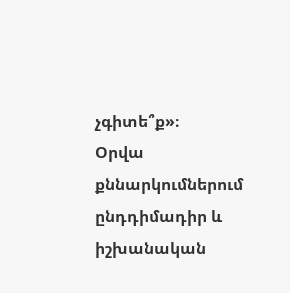չգիտե՞ք»։
Օրվա քննարկումներում ընդդիմադիր և իշխանական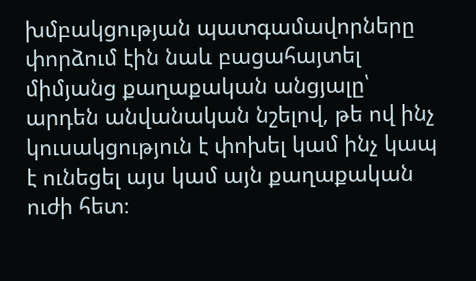խմբակցության պատգամավորները փորձում էին նաև բացահայտել միմյանց քաղաքական անցյալը՝ արդեն անվանական նշելով, թե ով ինչ կուսակցություն է փոխել կամ ինչ կապ է ունեցել այս կամ այն քաղաքական ուժի հետ։